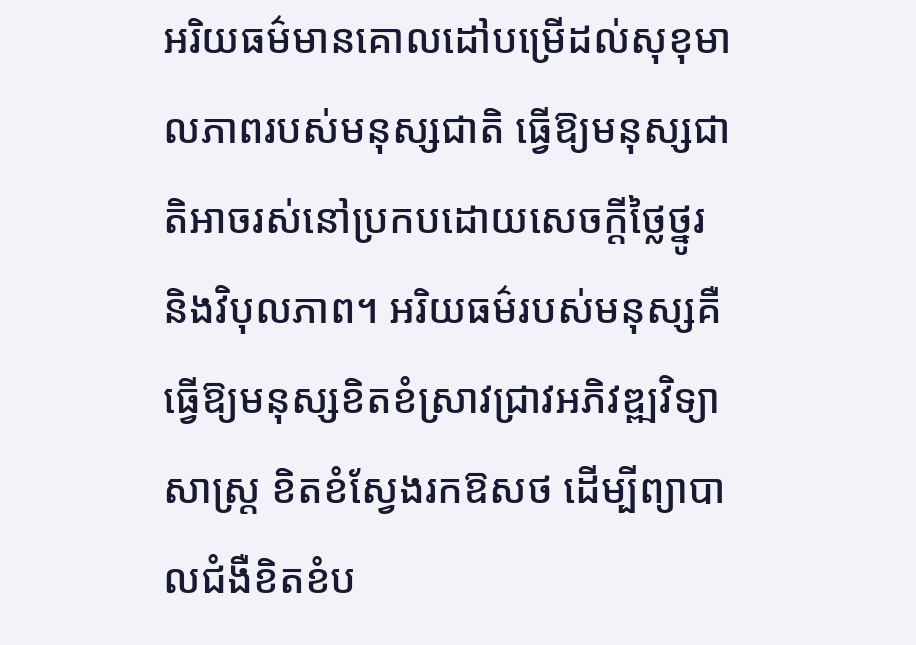អរិយធម៌មានគោលដៅបម្រើដល់សុខុមាលភាពរបស់មនុស្សជាតិ ធ្វើឱ្យមនុស្សជាតិអាចរស់នៅប្រកបដោយសេចក្តីថ្លៃថ្នូរ និងវិបុលភាព។ អរិយធម៌របស់មនុស្សគឺធ្វើឱ្យមនុស្សខិតខំស្រាវជ្រាវអភិវឌ្ឍវិទ្យាសាស្ត្រ ខិតខំស្វែងរកឱសថ ដើម្បីព្យាបាលជំងឺខិតខំប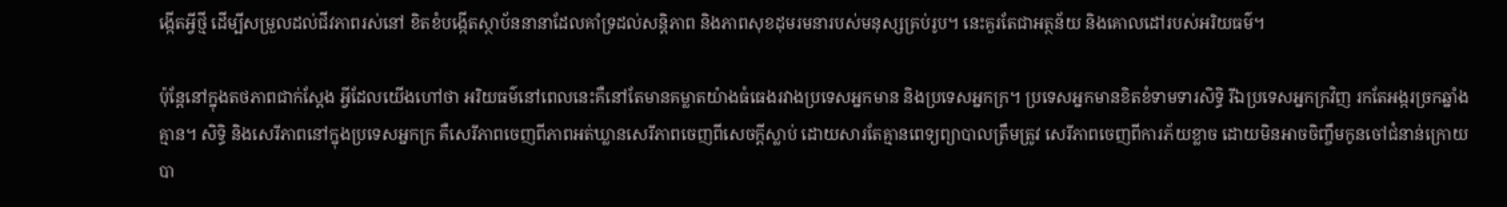ង្កើតអ្វីថ្មី ដើម្បីសម្រួលដល់ជីវភាពរស់នៅ ខិតខំបង្កើតស្ថាប័ននានាដែលគាំទ្រដល់សន្តិភាព និងភាពសុខដុមរមនារបស់មនុស្សគ្រប់រូប។ នេះគួរតែជាអត្ថន័យ និងគោលដៅរបស់អរិយធម៌។

ប៉ុន្តែនៅក្នុងតថភាពជាក់ស្តែង អ្វីដែលយើងហៅថា អរិយធម៌នៅពេលនេះគឺនៅតែមានគម្លាតយ៉ាងធំធេងរវាងប្រទេសអ្នកមាន និងប្រទេសអ្នកក្រ។ ប្រទេសអ្នកមានខិតខំទាមទារសិទ្ធិ រីឯប្រទេសអ្នកក្រវិញ រកតែអង្ករច្រកឆ្នាំងគ្មាន។ សិទ្ធិ និងសេរីភាពនៅក្នុងប្រទេសអ្នកក្រ គឺសេរីភាពចេញពីភាពអត់ឃ្លានសេរីភាពចេញពីសេចក្តីស្លាប់ ដោយសារតែគ្មានពេទ្យព្យាបាលត្រឹមត្រូវ សេរីភាពចេញពីការភ័យខ្លាច ដោយមិនអាចចិញ្ចឹមកូនចៅជំនាន់ក្រោយបា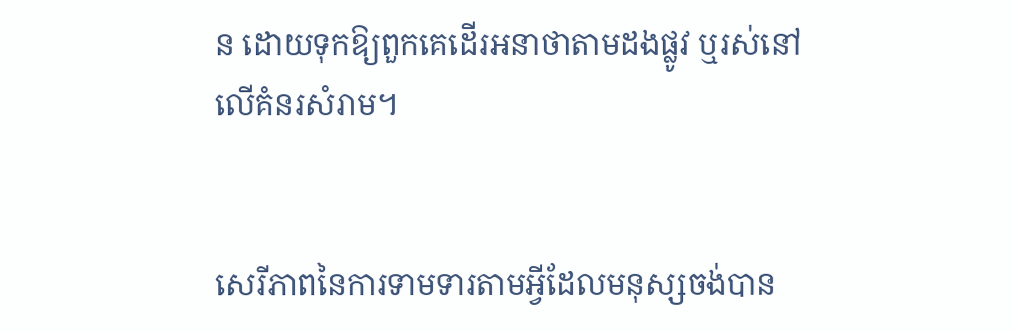ន ដោយទុកឱ្យពួកគេដើរអនាថាតាមដងផ្លូវ ឬរស់នៅលើគំនរសំរាម។


សេរីភាពនៃការទាមទារតាមអ្វីដែលមនុស្សចង់បាន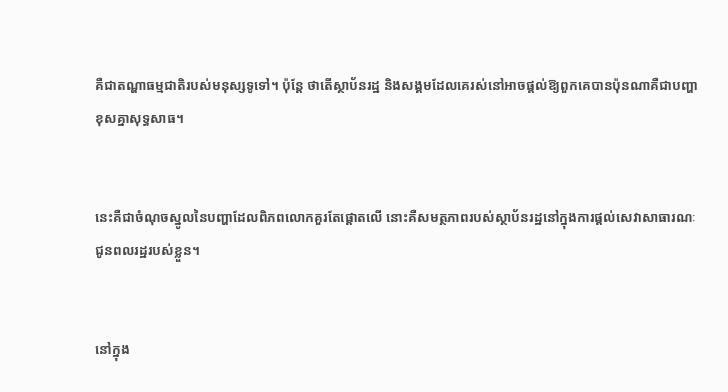គឺជាតណ្ហាធម្មជាតិរបស់មនុស្សទូទៅ។ ប៉ុន្តែ ថាតើស្ថាប័នរដ្ឋ និងសង្គមដែលគេរស់នៅអាចផ្តល់ឱ្យពួកគេបានប៉ុនណាគឺជាបញ្ហាខុសគ្នាសុទ្ធសាធ។


នេះគឺជាចំណុចស្នូលនៃបញ្ហាដែលពិភពលោកគួរតែផ្តោតលើ នោះគឺសមត្ថភាពរបស់ស្ថាប័នរដ្ឋនៅក្នុងការផ្តល់សេវាសាធារណៈជូនពលរដ្ឋរបស់ខ្លួន។


នៅក្នុង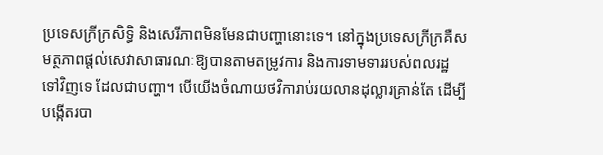ប្រទេសក្រីក្រសិទ្ធិ និងសេរីភាពមិនមែនជាបញ្ហានោះទេ។ នៅក្នុងប្រទេសក្រីក្រគឺសមត្ថភាពផ្តល់សេវាសាធារណៈឱ្យបានតាមតម្រូវការ និងការទាមទាររបស់ពលរដ្ឋទៅវិញទេ ដែលជាបញ្ហា។ បើយើងចំណាយថវិការាប់រយលានដុល្លារគ្រាន់តែ ដើម្បីបង្កើតរបា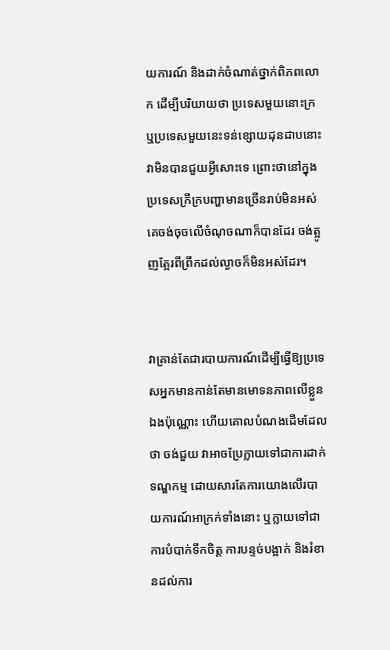យការណ៍ និងដាក់ចំណាត់ថ្នាក់ពិភពលោក ដើម្បីបរិយាយថា ប្រទេសមួយនោះក្រ ឬប្រទេសមួយនេះទន់ខ្សោយដុនដាបនោះ វាមិនបានជួយអ្វីសោះទេ ព្រោះថានៅក្នុងប្រទេសក្រីក្របញ្ហាមានច្រើនរាប់មិនអស់ គេចង់ចុចលើចំណុចណាក៏បានដែរ ចង់ត្អូញត្អែរពីព្រឹកដល់ល្ងាចក៏មិនអស់ដែរ។


វាគ្រាន់តែជារបាយការណ៍ដើម្បីធ្វើឱ្យប្រទេសអ្នកមានកាន់តែមានមោទនភាពលើខ្លួនឯងប៉ុណ្ណោះ ហើយគោលបំណងដើមដែលថា ចង់ជួយ វាអាចប្រែក្លាយទៅជាការដាក់ទណ្ឌកម្ម ដោយសារតែការយោងលើរបាយការណ៍អាក្រក់ទាំងនោះ ឬក្លាយទៅជាការបំបាក់ទឹកចិត្ត ការបន្ទច់បង្អាក់ និងរំខានដល់ការ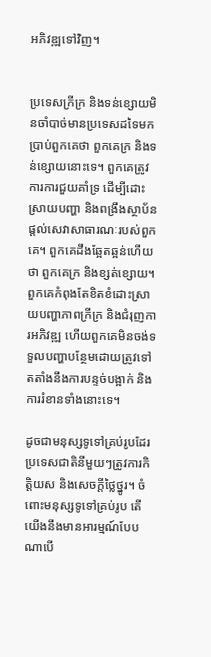អភិវឌ្ឍទៅវិញ។


ប្រទេសក្រីក្រ និងទន់ខ្សោយមិនចាំបាច់មានប្រទេសដទៃមកប្រាប់ពួកគេថា ពួកគេក្រ និងទន់ខ្សោយនោះទេ។ ពួកគេត្រូវការការជួយគាំទ្រ ដើម្បីដោះស្រាយបញ្ហា និងពង្រឹងស្ថាប័នផ្តល់សេវាសាធារណៈរបស់ពួកគេ។ ពួកគេដឹងឆ្អែតឆ្អន់ហើយថា ពួកគេក្រ និងខ្សត់ខ្សោយ។ ពួកគេកំពុងតែខិតខំដោះស្រាយបញ្ហាភាពក្រីក្រ និងជំរុញការអភិវឌ្ឍ ហើយពួកគេមិនចង់ទទួលបញ្ហាបន្ថែមដោយត្រូវទៅតតាំងនឹងការបន្ទច់បង្អាក់ និងការរំខានទាំងនោះទេ។

ដូចជាមនុស្សទូទៅគ្រប់រូបដែរ ប្រទេសជាតិនីមួយៗត្រូវការកិត្តិយស និងសេចក្តីថ្លៃថ្នូរ។ ចំពោះមនុស្សទូទៅគ្រប់រូប តើយើងនឹងមានអារម្មណ៍បែបណាបើ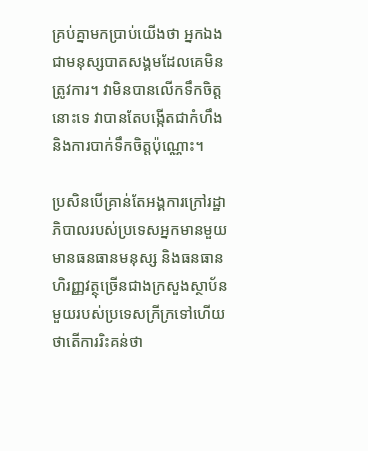គ្រប់គ្នាមកប្រាប់យើងថា អ្នកឯងជាមនុស្សបាតសង្គមដែលគេមិនត្រូវការ។ វាមិនបានលើកទឹកចិត្តនោះទេ វាបានតែបង្កើតជាកំហឹង និងការបាក់ទឹកចិត្តប៉ុណ្ណោះ។

ប្រសិនបើគ្រាន់តែអង្គការក្រៅរដ្ឋាភិបាលរបស់ប្រទេសអ្នកមានមួយ មានធនធានមនុស្ស និងធនធានហិរញ្ញវត្ថុច្រើនជាងក្រសួងស្ថាប័នមួយរបស់ប្រទេសក្រីក្រទៅហើយ ថាតើការរិះគន់ថា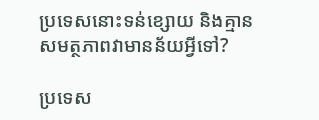ប្រទេសនោះទន់ខ្សោយ និងគ្មានសមត្ថភាពវាមានន័យអ្វីទៅ?

ប្រទេស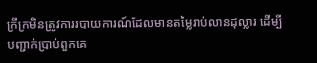ក្រីក្រមិនត្រូវការរបាយការណ៍ដែលមានតម្លៃរាប់លានដុល្លារ ដើម្បីបញ្ជាក់ប្រាប់ពួកគេ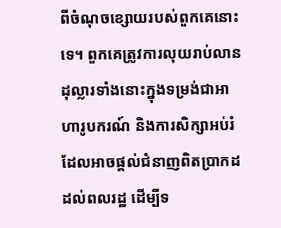ពីចំណុចខ្សោយរបស់ពួកគេនោះទេ។ ពួកគេត្រូវការលុយរាប់លានដុល្លារទាំងនោះក្នុងទម្រង់ជាអាហារូបករណ៍ និងការសិក្សាអប់រំ ដែលអាចផ្តល់ជំនាញពិតប្រាកដដល់ពលរដ្ឋ ដើម្បីទ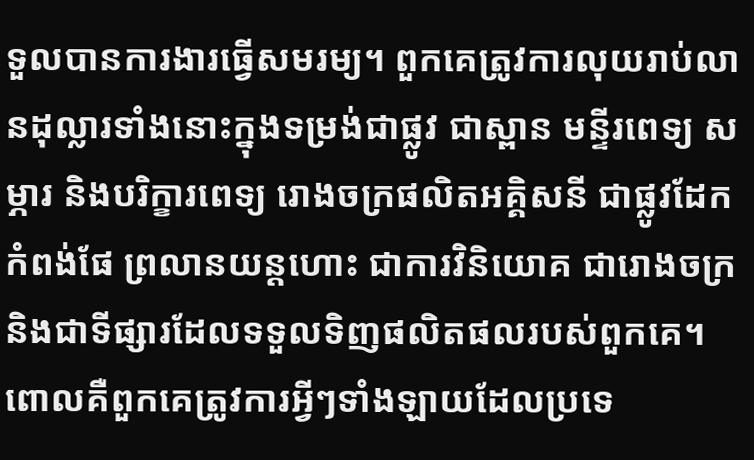ទួលបានការងារធ្វើសមរម្យ។ ពួកគេត្រូវការលុយរាប់លានដុល្លារទាំងនោះក្នុងទម្រង់ជាផ្លូវ ជាស្ពាន មន្ទីរពេទ្យ សម្ភារ និងបរិក្ខារពេទ្យ រោងចក្រផលិតអគ្គិសនី ជាផ្លូវដែក កំពង់ផែ ព្រលានយន្តហោះ ជាការវិនិយោគ ជារោងចក្រ និងជាទីផ្សារដែលទទួលទិញផលិតផលរបស់ពួកគេ។ ពោលគឺពួកគេត្រូវការអ្វីៗទាំងឡាយដែលប្រទេ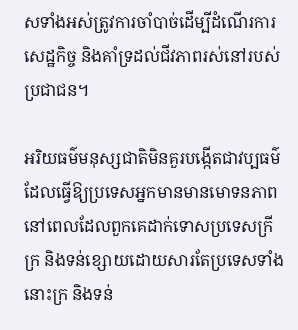សទាំងអស់ត្រូវការចាំបាច់ដើម្បីដំណើរការសេដ្ឋកិច្ច និងគាំទ្រដល់ជីវភាពរស់នៅរបស់ប្រជាជន។

អរិយធម៌មនុស្សជាតិមិនគួរបង្កើតជាវប្បធម៌ ដែលធ្វើឱ្យប្រទេសអ្នកមានមានមោទនភាព នៅពេលដែលពួកគេដាក់ទោសប្រទេសក្រីក្រ និងទន់ខ្សោយដោយសារតែប្រទេសទាំងនោះក្រ និងទន់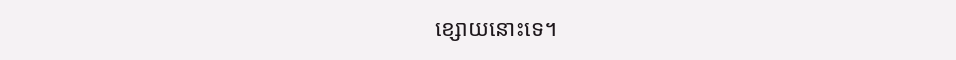ខ្សោយនោះទេ។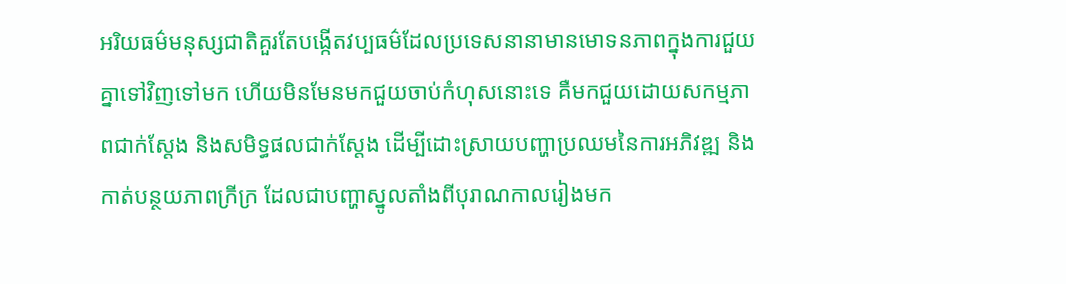អរិយធម៌មនុស្សជាតិគួរតែបង្កើតវប្បធម៌ដែលប្រទេសនានាមានមោទនភាពក្នុងការជួយគ្នាទៅវិញទៅមក ហើយមិនមែនមកជួយចាប់កំហុសនោះទេ គឺមកជួយដោយសកម្មភាពជាក់ស្តែង និងសមិទ្ធផលជាក់ស្តែង ដើម្បីដោះស្រាយបញ្ហាប្រឈមនៃការអភិវឌ្ឍ និងកាត់បន្ថយភាពក្រីក្រ ដែលជាបញ្ហាស្នូលតាំងពីបុរាណកាលរៀងមក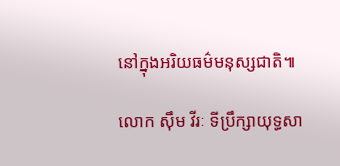នៅក្នុងអរិយធម៌មនុស្សជាតិ៕

លោក ស៊ឹម វីរៈ ទីប្រឹក្សាយុទ្ធសា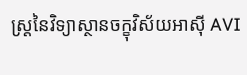ស្ត្រនៃវិទ្យាស្ថានចក្ខុវិស័យអាស៊ី AVI